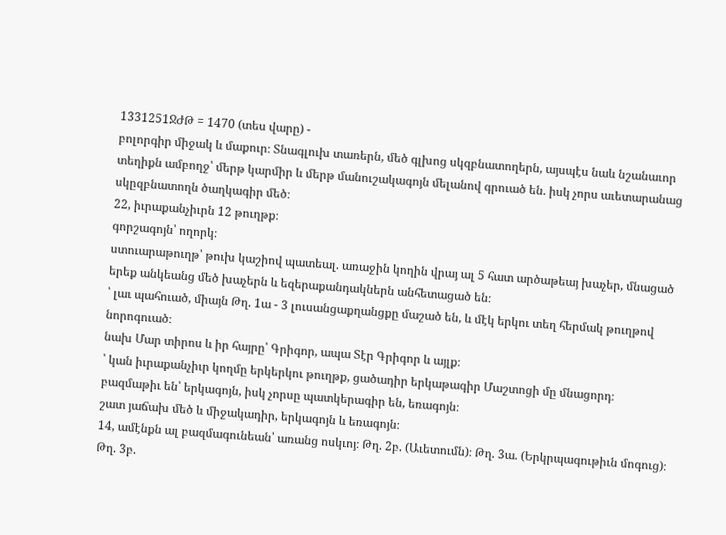1331251ՋԺԹ = 1470 (տես վարը) -
բոլորգիր միջակ և մաքուր։ Տնագլուխ տառերն, մեծ գլխոց սկզբնատողերն, այսպէս նաև նշանաւոր տեղիքն ամբողջ՝ մերթ կարմիր և մերթ մանուշակագոյն մելանով գրուած են. իսկ չորս աւետարանաց սկըզբնատողն ծաղկագիր մեծ։
22, իւրաքանչիւրն 12 թուղթք։
գորշագոյն՝ ողորկ։
ստուարաթուղթ՝ թուխ կաշիով պատեալ. առաջին կողին վրայ ալ 5 հատ արծաթեայ խաչեր, մնացած երեք անկեանց մեծ խաչերն և եզերաքանդակներն անհետացած են։
՝ լաւ պահուած, միայն Թղ. 1ա - 3 լուսանցաքղանցքը մաշած են, և մէկ երկու տեղ հերմակ թուղթով նորոգուած։
նախ Մար տիրոս և իր հայրը՝ Գրիգոր, ապա Տէր Գրիգոր և այլք։
՝ կան իւրաքանչիւր կողմը երկերկու թուղթք, ցածադիր երկաթագիր Մաշտոցի մը մնացորդ։
բազմաթիւ են՝ երկագոյն, իսկ չորսը պատկերագիր են, եռագոյն։
շատ յաճախ մեծ և միջակադիր, երկագոյն և եռագոյն։
14, ամէնքն ալ բազմագունեան՝ առանց ոսկւոյ։ Թղ. 2բ. (Աւետումն)։ Թղ. 3ա. (Երկրպագութիւն մոգուց)։ Թղ. 3բ.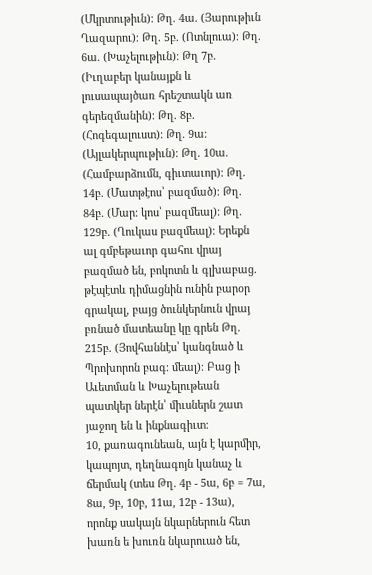(Մկրտութիւն)։ Թղ. 4ա. (Յարութիւն Ղազարու)։ Թղ. 5բ. (Ոտնլուա)։ Թղ. 6ա. (Խաչելութիւն)։ Թղ 7բ. (Իւղաբեր կանայքն և լուսապայծառ հրեշտակն առ գերեզմանին)։ Թղ. 8բ. (Հոգեգալուստ)։ Թղ. 9ա։ (Այլակերպութիւն)։ Թղ. 10ա. (Համբարձումն, գիւտաւոր)։ Թղ. 14բ. (Մատթէոս՝ բազմած)։ Թղ. 84բ. (Մար։ կոս՝ բազմեալ)։ Թղ. 129բ. (Ղուկաս բազմեալ)։ Երեքն ալ գմբեթաւոր գահու վրայ բազմած են, բոկոտն և գլխաբաց. թէպէտև դիմացնին ունին բարօր գրակալ, բայց ծունկերնուն վրայ բռնած մատեանը կը գրեն Թղ. 215բ. (Յովհաննէս՝ կանգնած և Պրոխորոն բագ։ մեալ)։ Բաց ի Աւետման և Խաչելութեան պատկեր ներէն՝ միւսներն շատ յաջող են և ինքնագիւտ։
10, քառագունեան, այն է կարմիր, կապոյտ, դեղնագոյն կանաչ և ճերմակ (տես Թղ. 4բ - 5ա, 6բ = 7ա, 8ա, 9բ, 10բ, 11ա, 12բ - 13ա), որոնք սակայն նկարներուն հետ խառն ե խուռն նկարուած են,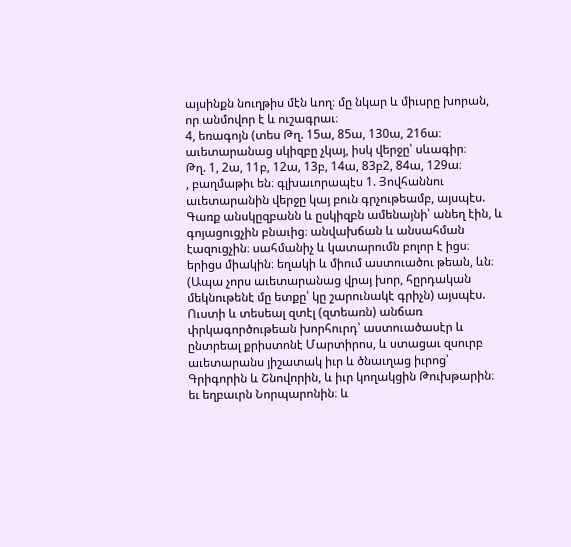այսինքն նուղթիս մէն ևող։ մը նկար և միւսրը խորան, որ անմովոր է և ուշագրաւ։
4, եռագոյն (տես Թղ. 15ա, 85ա, 130ա, 216ա։
աւետարանաց սկիզբը չկայ, իսկ վերջը՝ սևագիր։
Թղ. 1, 2ա, 11բ, 12ա, 13բ, 14ա, 83բ2, 84ա, 129ա։
, բաղմաթիւ են։ գլխաւորապէս 1. Յովհաննու աւետարանին վերջը կայ բուն գրչութեամբ, այսպէս. Գառք անսկըզբանն և ըսկիզբն ամենայնի՝ անեղ էին, և գոյացուցչին բնաւից։ անվախճան և անսահման էազուցչին։ սահմանիչ և կատարումն բոլոր է իցս։ երիցս միակին։ եղակի և միում աստուածու թեան, ևն։ (Ապա չորս աւետարանաց վրայ խոր, հըրդական մեկնութենէ մը ետքը՝ կը շարունակէ գրիչն) այսպէս. Ուստի և տեսեալ զտէլ (զտեառն) անճառ փրկագործութեան խորհուրդ՝ աստուածասէր և ընտրեալ քրիստոնէ Մարտիրոս, և ստացաւ զսուրբ աւետարանս յիշատակ իւր և ծնաւղաց իւրոց՝ Գրիգորին և Շնովորին, և իւր կողակցին Թուխթարին։ եւ եղբաւրն Նորպարոնին։ և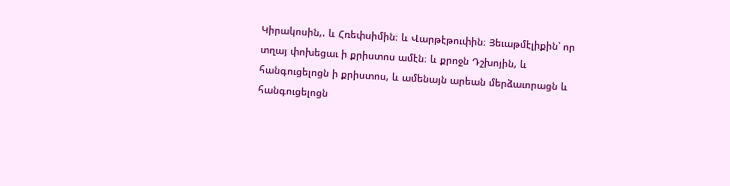Կիրակոսին,. և Հռեփսիմին։ և Վարթէթուփին։ Յեւաթմէլիքին՝ որ տղայ փոխեցաւ ի քրիստոս ամէն։ և քրոջն Դշխոյին, և հանգուցելոցն ի քրիստոս, և ամենայն արեան մերձաւորացն և հանգուցելոցն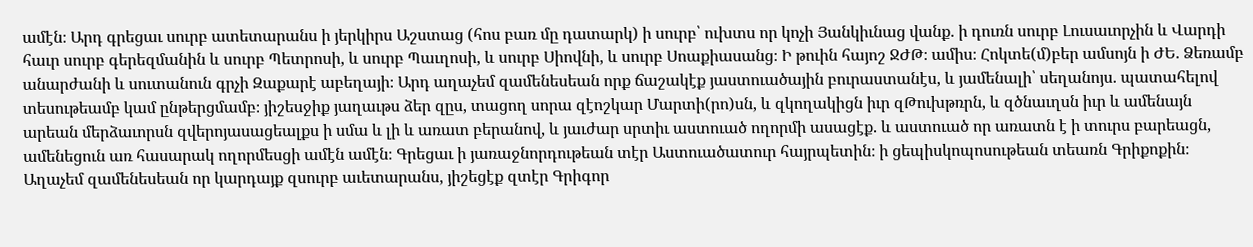ամէն։ Արդ գրեցաւ սուրբ ատետարանս ի յերկիրս Աշստաց (հոս բառ մը դատարկ) ի սուրբ՝ ուխտս որ կոչի Յանկիւնաց վանք. ի դուռն սուրբ Լուսաւորչին և Վարդի հաւր սուրբ գերեզմանին և սուրբ Պետրոսի, և սուրբ Պաւղոսի, և սուրբ Սիովնի, և սուրբ Սոաքիասանց։ Ի թուին հայոշ ՋԺԹ։ ամիս։ Հոկտե(մ)բեր ամսոյն ի ԺԵ. Ձեռամբ անարժանի և սուտանուն գրչի Զաքարէ աբեղայի։ Արդ աղաչեմ զամենեսեան որք ճաշակէք յաստուածային բուրաստանէս, և յամենալի՝ սեղանոյս. պատահելով տեսութեամբ կամ ընթերցմամբ։ յիշեսջիք յաղաւթս ձեր զըս, տացող սորա զէոշկար Մարտի(րո)սն, և զկողակիցն իւր զԹուխթռրն, և զծնաւղսն իւր և ամենայն արեան մերձաւորսն զվերոյասացեալքս ի սմա և լի և առատ բերանով, և յաւժար սրտիւ աստուած ողորմի ասացէք. և աստուած որ առատն է ի տուրս բարեացն, ամենեցուն առ հասարակ ողորմեսցի ամէն ամէն։ Գրեցաւ ի յառաջնորդութեան տէր Աստուածատուր հայրպետին։ ի ցեպիսկոպոսութեան տեառն Գրիքոքին։ Աղաչեմ զամենեսեան որ կարդայք զսուրբ աւետարանս, յիշեցէք զտէր Գրիգոր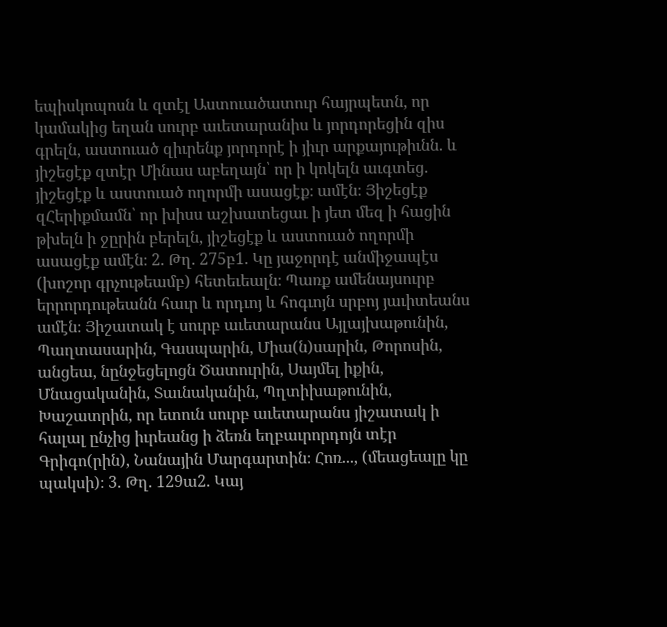եպիսկոպոսն և զտէլ Աստուածատուր հայրպետն, որ կամակից եղան սուրբ աւետարանիս և յորդորեցին զիս գրելն, աստուած զիւրենք յորդորէ ի յիւր արքայութիւնն. և յիշեցէք զտէր Մինաս աբեղայն՝ որ ի կոկելն աւգտեց. յիշեցէք և աստուած ողորմի ասացէք։ ամէն։ Յիշեցէք զՀերիքմամն՝ որ խիսս աշխատեցաւ ի յետ մեզ ի հացին թխելն ի ջըրին բերելն, յիշեցէք և աստուած ողորմի ասացէք ամէն։ 2. Թղ. 275բ1. Կը յաջորդէ անմիջապէս (խոշոր գրչութեամբ) հետեւեալն։ Պառք ամենայսուրբ երրորդութեանն հաւր և որդւոյ և հոգւոյն սրբոյ յաւիտեանս ամէն։ Յիշատակ է սուրբ աւետարանս Այլայխաթունին, Պաղտասարին, Գասպարին, Միա(ն)սարին, Թորոսին, անցեա, նընջեցելոցն Ծատուրին, Սայմել իքին, Մնացականին, Տաւնականին, Պղտիխաթունին, Խաշատրին, որ ետուն սուրբ աւետարանս յիշատակ ի հալալ ընչից իւրեանց ի ձեռն եղբաւրորդոյն տէր Գրիգո(րին), Նանային Մարգարտին։ Հոռ..., (մեացեալը կը պակսի)։ 3. Թղ. 129ա2. Կայ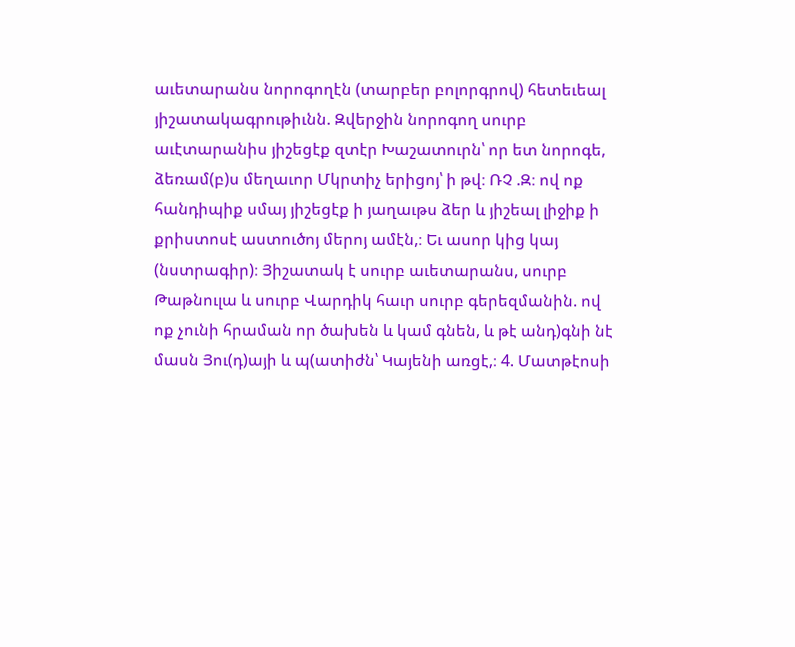աւետարանս նորոգողէն (տարբեր բոլորգրով) հետեւեալ յիշատակագրութիւնն. Զվերջին նորոգող սուրբ աւէտարանիս յիշեցէք զտէր Խաշատուրն՝ որ ետ նորոգե, ձեռամ(բ)ս մեղաւոր Մկրտիչ երիցոյ՝ ի թվ։ ՌՉ .Զ։ ով ոք հանդիպիք սմայ յիշեցէք ի յաղաւթս ձեր և յիշեալ լիջիք ի քրիստոսէ աստուծոյ մերոյ ամէն,։ Եւ ասոր կից կայ (նստրագիր)։ Յիշատակ է սուրբ աւետարանս, սուրբ Թաթնուլա և սուրբ Վարդիկ հաւր սուրբ գերեզմանին. ով ոք չունի հրաման որ ծախեն և կամ գնեն, և թէ անդ)գնի նէ մասն Յու(դ)այի և պ(ատիժն՝ Կայենի առցէ,։ 4. Մատթէոսի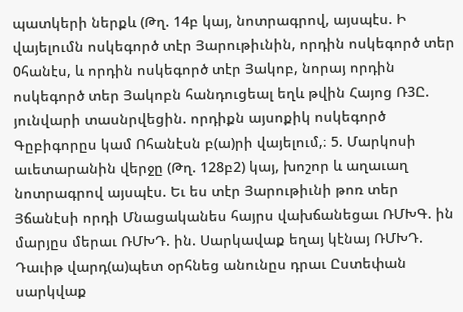պատկերի ներքև (Թղ. 14բ կայ, նոտրագրով, այսպէս. Ի վայելումն ոսկեգործ տէր Յարութիւնին, որդին ոսկեգործ տեր 0հանէս, և որդին ոսկեգործ տէր Յակոբ, նորայ որդին ոսկեգործ տեր Յակոբն հանդուցեալ եղև թվին Հայոց Ռ3Ը. յունվարի տասնրվեցին. որդիքն այսոքիկ ոսկեգործ Գըբիգորըս կամ Ոհանէսն բ(ա)րի վայելում,։ 5. Մարկոսի աւետարանին վերջը (Թղ. 128բ2) կայ, խոշոր և աղաւաղ նոտրագրով այսպէս. Եւ ես տէր Յարութիւնի թոռ տեր Յճանէսի որդի Մնացականես հայրս վախճանեցաւ ՌՄԽԳ. ին մարյըս մերաւ ՌՄԽԴ. ին. Սարկավաք եղայ կէնայ ՌՄԽԴ. Դաւիթ վարդ(ա)պետ օրհնեց անունըս դրաւ Ըստեփան սարկվաք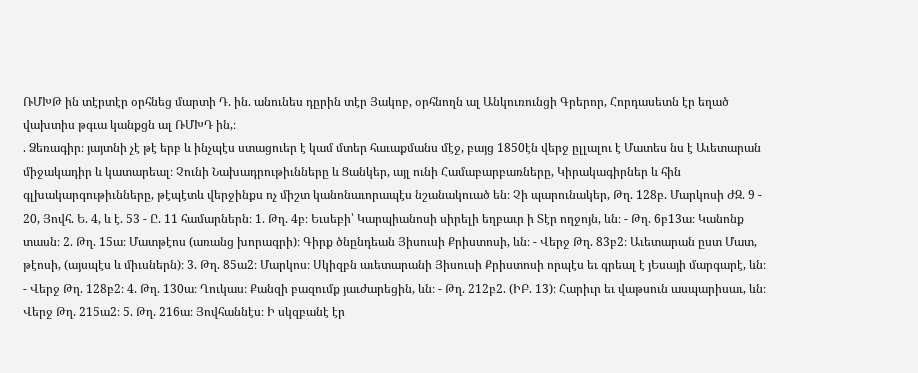ՌՄԽԹ ին տէրտէր օրհնեց մարտի Դ. ին. անունես դըրին տէր Յակոբ, օրհնողն ալ Անկուռունցի Գրերոր, Հորդասետն էր եղած վախտիս թգւա կանքցն ալ ՌՄԽԴ ին,։
. Ձեռագիր։ յայտնի չէ թէ երբ և ինչպէս ստացուեր է կամ մտեր հաւաքմանս մէջ, բայց 1850էն վերջ ըլլալու է Մատես նս է Աւետարան միջակադիր և կատարեալ։ Չունի Նախադրութիւնները և Ցանկեր, այլ ունի Համաբարբառները, Կիրակագիրներ և հին գլխակարգութիւնները, թէպէտև վերջինքս ոչ միշտ կանոնաւորապէս նշանակուած են։ Չի պարունակեր, Թղ. 128բ. Մարկոսի ԺԶ. 9 - 20, Յովհ. Ե. 4, և է. 53 - Ը. 11 համարներն։ 1. Թղ. 4բ։ Եւսեբի՝ Կարպիանոսի սիրելի եղբաւր ի Տէր ողջոյն, ևն։ - Թղ. 6բ13ա։ Կանոնք տասն։ 2. Թղ. 15ա։ Մատթէոս (առանց խորագրի)։ Գիրք ծնընդեան Յիսուսի Քրիստոսի, ևն։ - Վերջ Թղ. 83բ2։ Աւետարան ըստ Մատ, թէոսի, (այսպէս և միւսներն)։ 3. Թղ. 85ա2։ Մարկոս։ Սկիզբն աւետարանի Յիսուսի Քրիստոսի որպէս եւ գրեալ է յԵսայի մարգարէ, ևն։ - Վերջ Թղ. 128բ2։ 4. Թղ. 130ա։ Ղուկաս։ Քանզի բազումք յաւժարեցին, ևն։ - Թղ. 212բ2. (ԻԲ. 13)։ Հարիւր եւ վաթսուն ասպարիսաւ, ևն։ Վերջ Թղ. 215ա2։ 5. Թղ. 216ա։ Յովհաննէս։ Ի սկզբանէ էր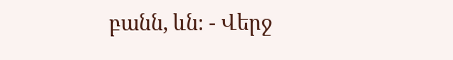բանն, ևն։ - Վերջ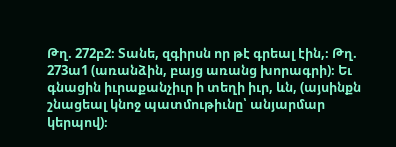Թղ. 272բ2։ Տանե, զգիրսն որ թէ գրեալ էին,։ Թղ. 273ա1 (առանձին, բայց առանց խորագրի)։ Եւ գնացին իւրաքանչիւր ի տեղի իւր, ևն, (այսինքն շնացեալ կնոջ պատմութիւնը՝ անյարմար կերպով)։